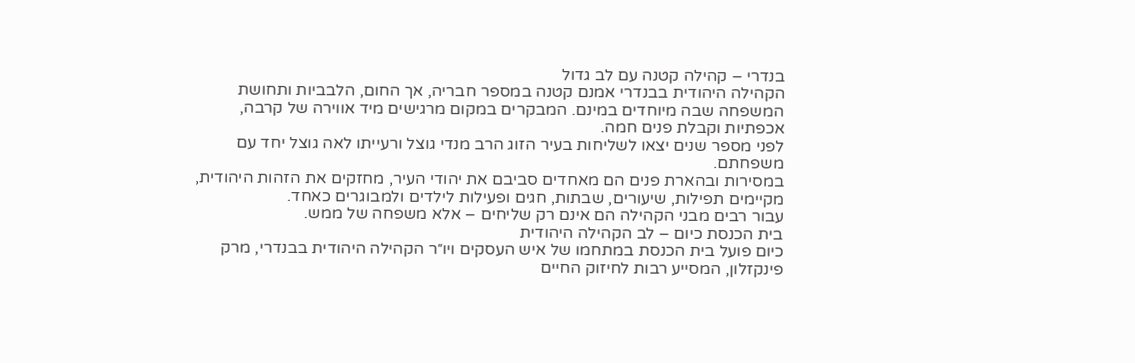בנדרי – קהילה קטנה עם לב גדול
הקהילה היהודית בבנדרי אמנם קטנה במספר חבריה, אך החום, הלבביות ותחושת המשפחה שבה מיוחדים במינם. המבקרים במקום מרגישים מיד אווירה של קרבה, אכפתיות וקבלת פנים חמה.
לפני מספר שנים יצאו לשליחות בעיר הזוג הרב מנדי גוצל ורעייתו לאה גוצל יחד עם משפחתם.
במסירות ובהארת פנים הם מאחדים סביבם את יהודי העיר, מחזקים את הזהות היהודית, מקיימים תפילות, שיעורים, שבתות, חגים ופעילות לילדים ולמבוגרים כאחד.
עבור רבים מבני הקהילה הם אינם רק שליחים – אלא משפחה של ממש.
בית הכנסת כיום – לב הקהילה היהודית
כיום פועל בית הכנסת במתחמו של איש העסקים ויו״ר הקהילה היהודית בבנדרי, מרק פינקזלון, המסייע רבות לחיזוק החיים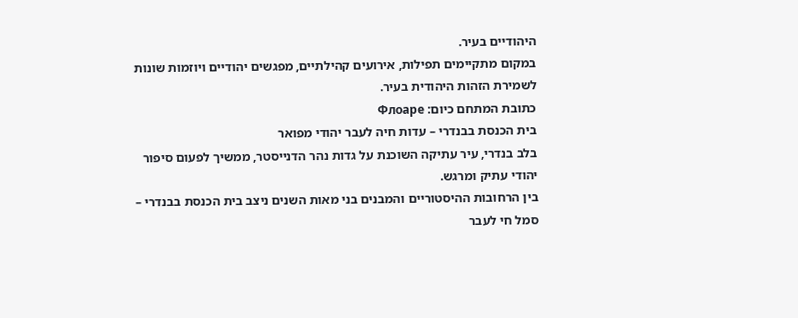היהודיים בעיר.
במקום מתקיימים תפילות, אירועים קהילתיים, מפגשים יהודיים ויוזמות שונות לשמירת הזהות היהודית בעיר.
כתובת המתחם כיום: Флоаре
בית הכנסת בבנדרי – עדות חיה לעבר יהודי מפואר
בלב בנדרי, עיר עתיקה השוכנת על גדות נהר הדנייסטר, ממשיך לפעום סיפור יהודי עתיק ומרגש.
בין הרחובות ההיסטוריים והמבנים בני מאות השנים ניצב בית הכנסת בבנדרי – סמל חי לעבר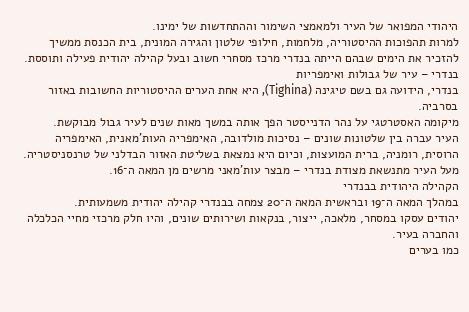היהודי המפואר של העיר ולמאמצי השימור וההתחדשות של ימינו.
למרות תהפוכות ההיסטוריה, מלחמות, חילופי שלטון והגירה המונית, בית הכנסת ממשיך להזכיר את הימים שבהם הייתה בנדרי מרכז מסחרי חשוב ובעל קהילה יהודית פעילה ותוססת.
בנדרי – עיר של גבולות ואימפריות
בנדרי, הידועה גם בשם טיגינה (Tighina), היא אחת הערים ההיסטוריות החשובות באזור בסרביה.
מיקומה האסטרטגי על נהר הדנייסטר הפך אותה במשך מאות שנים לעיר גבול מבוקשת.
העיר עברה בין שלטונות שונים – נסיכות מולדובה, האימפריה העות’מאנית, האימפריה הרוסית, רומניה, ברית המועצות, וכיום היא נמצאת בשליטת האזור הבדלני של טרנסניסטריה.
מעל העיר מתנשאת מצודת בנדרי – מבצר עות’מאני מרשים מן המאה ה־16.
הקהילה היהודית בבנדרי
במהלך המאה ה־19 ובראשית המאה ה־20 צמחה בבנדרי קהילה יהודית משמעותית.
יהודים עסקו במסחר, מלאכה, ייצור, בנקאות ושירותים שונים, והיו חלק מרכזי מחיי הכלכלה והחברה בעיר.
כמו בערים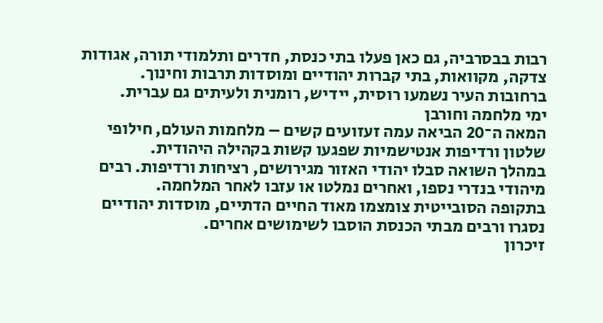רבות בבסרביה, גם כאן פעלו בתי כנסת, חדרים ותלמודי תורה, אגודות צדקה, מקוואות, בתי קברות יהודיים ומוסדות תרבות וחינוך.
ברחובות העיר נשמעו רוסית, יידיש, רומנית ולעיתים גם עברית.
ימי מלחמה וחורבן
המאה ה־20 הביאה עמה זעזועים קשים – מלחמות העולם, חילופי שלטון ורדיפות אנטישמיות שפגעו קשות בקהילה היהודית.
במהלך השואה סבלו יהודי האזור מגירושים, רציחות ורדיפות. רבים מיהודי בנדרי נספו, ואחרים נמלטו או עזבו לאחר המלחמה.
בתקופה הסובייטית צומצמו מאוד החיים הדתיים, מוסדות יהודיים נסגרו ורבים מבתי הכנסת הוסבו לשימושים אחרים.
זיכרון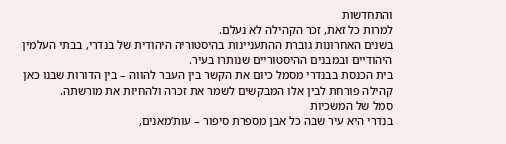והתחדשות
למרות כל זאת, זכר הקהילה לא נעלם.
בשנים האחרונות גוברת ההתעניינות בהיסטוריה היהודית של בנדרי, בבתי העלמין היהודיים ובמבנים ההיסטוריים שנותרו בעיר.
בית הכנסת בבנדרי מסמל כיום את הקשר בין העבר להווה – בין הדורות שבנו כאן קהילה פורחת לבין אלו המבקשים לשמר את זכרה ולהחיות את מורשתה.
סמל של המשכיות
בנדרי היא עיר שבה כל אבן מספרת סיפור – עות’מאנים,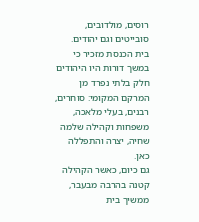רוסים, מולדובים, סובייטים וגם יהודים.
בית הכנסת מזכיר כי במשך דורות היו היהודים חלק בלתי נפרד מן המרקם המקומי: סוחרים, רבנים, בעלי מלאכה, משפחות וקהילה שלמה שחיה, יצרה והתפללה כאן.
גם כיום, כאשר הקהילה קטנה בהרבה מבעבר, ממשיך בית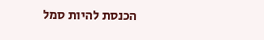הכנסת להיות סמל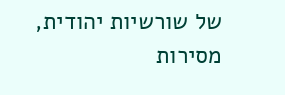של שורשיות יהודית, מסירות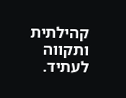קהילתית ותקווה לעתיד.